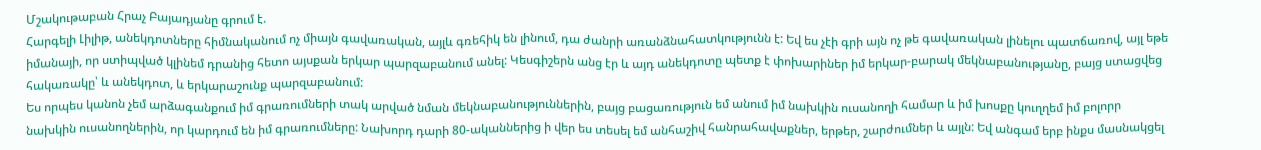Մշակութաբան Հրաչ Բայադյանը գրում է.
Հարգելի Լիլիթ, անեկդոտները հիմնականում ոչ միայն գավառական, այլև գռեհիկ են լինում, դա ժանրի առանձնահատկությունն է: Եվ ես չէի գրի այն ոչ թե գավառական լինելու պատճառով, այլ եթե իմանայի, որ ստիպված կլինեմ դրանից հետո այսքան երկար պարզաբանում անել: Կեսգիշերն անց էր և այդ անեկդոտը պետք է փոխարիներ իմ երկար-բարակ մեկնաբանությանը, բայց ստացվեց հակառակը՝ և անեկդոտ, և երկարաշունք պարզաբանում:
Ես որպես կանոն չեմ արձագանքում իմ գրառումների տակ արված նման մեկնաբանություններին, բայց բացառություն եմ անում իմ նախկին ուսանողի համար և իմ խոսքը կուղղեմ իմ բոլորր նախկին ուսանողներին, որ կարդում են իմ գրառումները: Նախորդ դարի 80-ականներից ի վեր ես տեսել եմ անհաշիվ հանրահավաքներ, երթեր, շարժումներ և այլն: Եվ անգամ երբ ինքս մասնակցել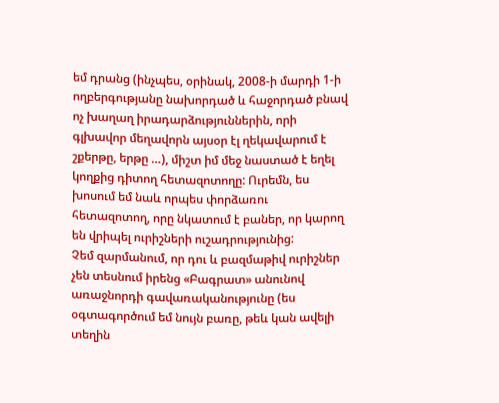եմ դրանց (ինչպես, օրինակ, 2008-ի մարդի 1-ի ողբերգությանը նախորդած և հաջորդած բնավ ոչ խաղաղ իրադարձություններին, որի գլխավոր մեղավորն այսօր էլ ղեկավարում է շքերթը, երթը …), միշտ իմ մեջ նաստած է եղել կողքից դիտող հետազոտողը: Ուրեմն, ես խոսում եմ նաև որպես փորձառու հետազոտող, որը նկատում է բաներ, որ կարող են վրիպել ուրիշների ուշադրությունից:
Չեմ զարմանում, որ դու և բազմաթիվ ուրիշներ չեն տեսնում իրենց «Բագրատ» անունով առաջնորդի գավառականությունը (ես օգտագործում եմ նույն բառը, թեև կան ավելի տեղին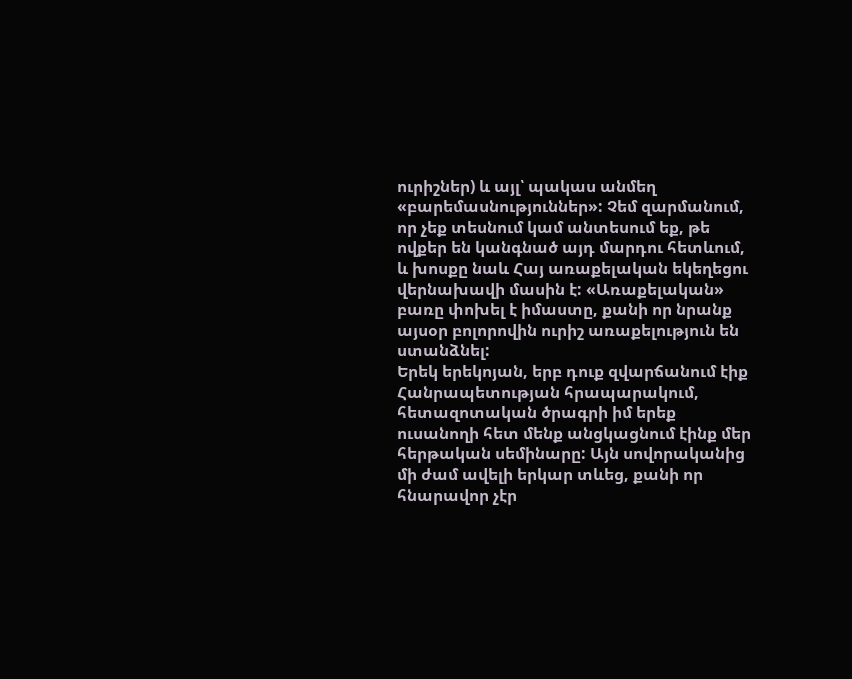ուրիշներ) և այլ՝ պակաս անմեղ «բարեմասնություններ»: Չեմ զարմանում, որ չեք տեսնում կամ անտեսում եք, թե ովքեր են կանգնած այդ մարդու հետևում, և խոսքը նաև Հայ առաքելական եկեղեցու վերնախավի մասին է: «Առաքելական» բառը փոխել է իմաստը, քանի որ նրանք այսօր բոլորովին ուրիշ առաքելություն են ստանձնել:
Երեկ երեկոյան, երբ դուք զվարճանում էիք Հանրապետության հրապարակում, հետազոտական ծրագրի իմ երեք ուսանողի հետ մենք անցկացնում էինք մեր հերթական սեմինարը: Այն սովորականից մի ժամ ավելի երկար տևեց, քանի որ հնարավոր չէր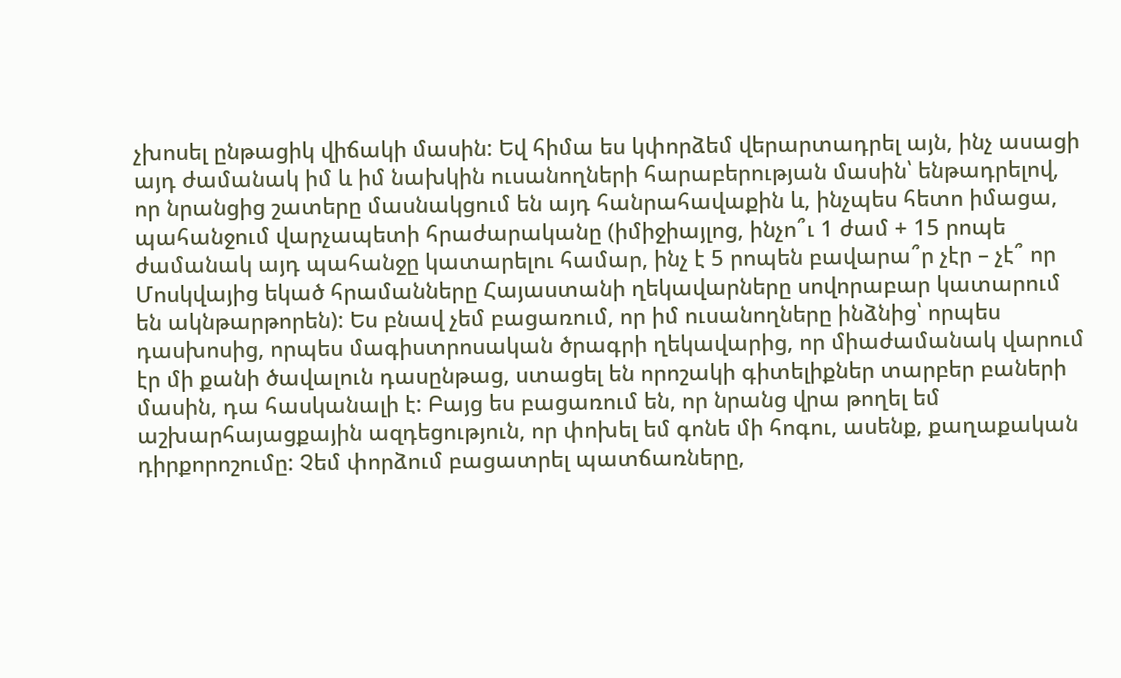չխոսել ընթացիկ վիճակի մասին: Եվ հիմա ես կփորձեմ վերարտադրել այն, ինչ ասացի այդ ժամանակ իմ և իմ նախկին ուսանողների հարաբերության մասին՝ ենթադրելով, որ նրանցից շատերը մասնակցում են այդ հանրահավաքին և, ինչպես հետո իմացա, պահանջում վարչապետի հրաժարականը (իմիջիայլոց, ինչո՞ւ 1 ժամ + 15 րոպե ժամանակ այդ պահանջը կատարելու համար, ինչ է 5 րոպեն բավարա՞ր չէր – չէ՞ որ Մոսկվայից եկած հրամանները Հայաստանի ղեկավարները սովորաբար կատարում են ակնթարթորեն): Ես բնավ չեմ բացառում, որ իմ ուսանողները ինձնից՝ որպես դասխոսից, որպես մագիստրոսական ծրագրի ղեկավարից, որ միաժամանակ վարում էր մի քանի ծավալուն դասընթաց, ստացել են որոշակի գիտելիքներ տարբեր բաների մասին, դա հասկանալի է: Բայց ես բացառում են, որ նրանց վրա թողել եմ աշխարհայացքային ազդեցություն, որ փոխել եմ գոնե մի հոգու, ասենք, քաղաքական դիրքորոշումը: Չեմ փորձում բացատրել պատճառները,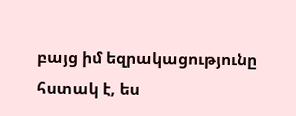բայց իմ եզրակացությունը հստակ է, ես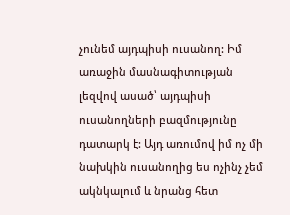չունեմ այդպիսի ուսանող: Իմ առաջին մասնագիտության լեզվով ասած՝ այդպիսի ուսանողների բազմությունը դատարկ է: Այդ առումով իմ ոչ մի նախկին ուսանողից ես ոչինչ չեմ ակնկալում և նրանց հետ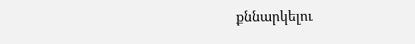քննարկելու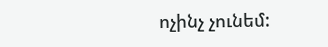ոչինչ չունեմ: